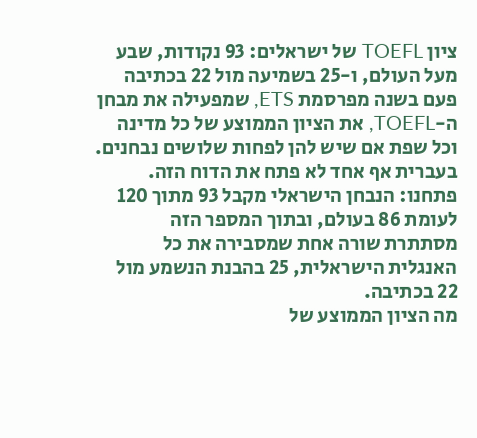ציון TOEFL של ישראלים: 93 נקודות, שבע מעל העולם, ו-25 בשמיעה מול 22 בכתיבה
פעם בשנה מפרסמת ETS, שמפעילה את מבחן ה-TOEFL, את הציון הממוצע של כל מדינה וכל שפת אם שיש להן לפחות שלושים נבחנים. בעברית אף אחד לא פתח את הדוח הזה. פתחנו: הנבחן הישראלי מקבל 93 מתוך 120 לעומת 86 בעולם, ובתוך המספר הזה מסתתרת שורה אחת שמסבירה את כל האנגלית הישראלית, 25 בהבנת הנשמע מול 22 בכתיבה.
מה הציון הממוצע של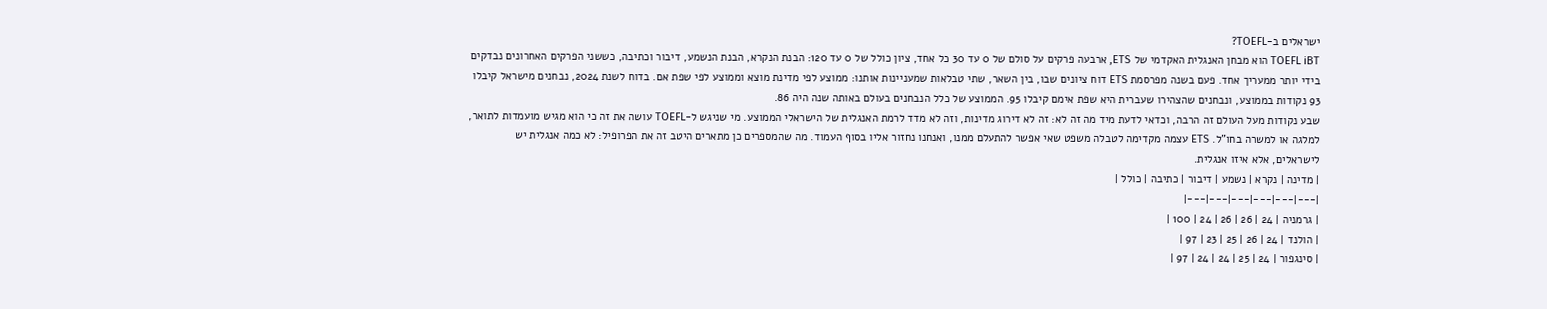ישראלים ב-TOEFL?
TOEFL iBT הוא מבחן האנגלית האקדמי של ETS, ארבעה פרקים על סולם של 0 עד 30 כל אחד, ציון כולל של 0 עד 120: הבנת הנקרא, הבנת הנשמע, דיבור וכתיבה, כששני הפרקים האחרונים נבדקים בידי יותר ממעריך אחד. פעם בשנה מפרסמת ETS דוח ציונים שבו, בין השאר, שתי טבלאות שמעניינות אותנו: ממוצע לפי מדינת מוצא וממוצע לפי שפת אם. בדוח לשנת 2024, נבחנים מישראל קיבלו 93 נקודות בממוצע, ונבחנים שהצהירו שעברית היא שפת אימם קיבלו 95. הממוצע של כלל הנבחנים בעולם באותה שנה היה 86.
שבע נקודות מעל העולם זה הרבה, וכדאי לדעת מיד מה זה לא: זה לא דירוג מדינות, וזה לא מדד לרמת האנגלית של הישראלי הממוצע. מי שניגש ל-TOEFL עושה את זה כי הוא מגיש מועמדות לתואר, למלגה או למשרה בחו"ל. ETS עצמה מקדימה לטבלה משפט שאי אפשר להתעלם ממנו, ואנחנו נחזור אליו בסוף העמוד. מה שהמספרים כן מתארים היטב זה את הפרופיל: לא כמה אנגלית יש לישראלים, אלא איזו אנגלית.
| מדינה | נקרא | נשמע | דיבור | כתיבה | כולל |
|---|---|---|---|---|---|
| גרמניה | 24 | 26 | 26 | 24 | 100 |
| הולנד | 24 | 26 | 25 | 23 | 97 |
| סינגפור | 24 | 25 | 24 | 24 | 97 |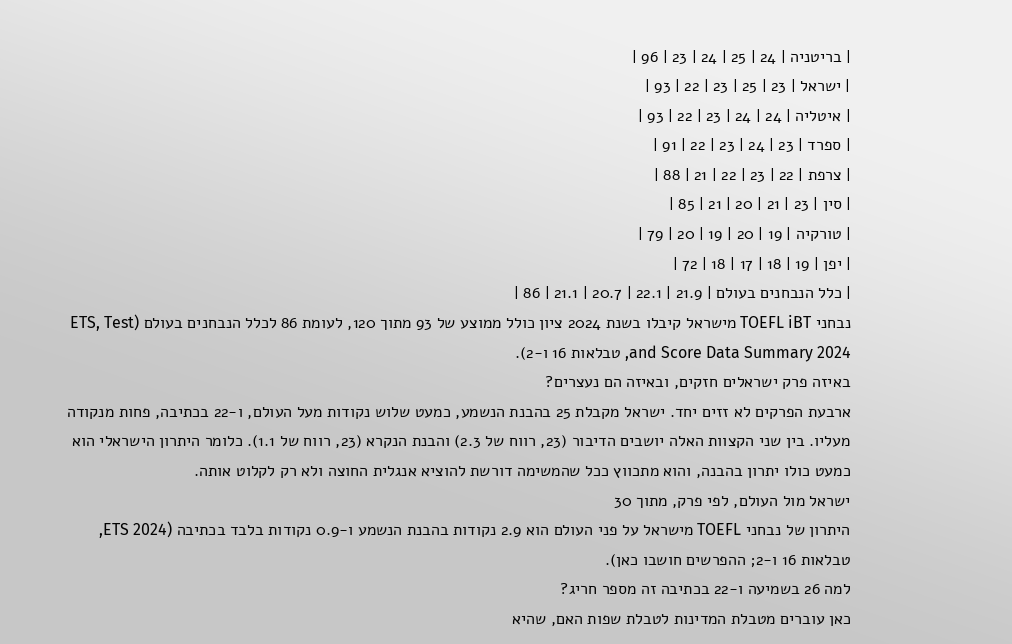| בריטניה | 24 | 25 | 24 | 23 | 96 |
| ישראל | 23 | 25 | 23 | 22 | 93 |
| איטליה | 24 | 24 | 23 | 22 | 93 |
| ספרד | 23 | 24 | 23 | 22 | 91 |
| צרפת | 22 | 23 | 22 | 21 | 88 |
| סין | 23 | 21 | 20 | 21 | 85 |
| טורקיה | 19 | 20 | 19 | 20 | 79 |
| יפן | 19 | 18 | 17 | 18 | 72 |
| כלל הנבחנים בעולם | 21.9 | 22.1 | 20.7 | 21.1 | 86 |
נבחני TOEFL iBT מישראל קיבלו בשנת 2024 ציון כולל ממוצע של 93 מתוך 120, לעומת 86 לכלל הנבחנים בעולם (ETS, Test and Score Data Summary 2024, טבלאות 16 ו-2).
באיזה פרק ישראלים חזקים, ובאיזה הם נעצרים?
ארבעת הפרקים לא זזים יחד. ישראל מקבלת 25 בהבנת הנשמע, כמעט שלוש נקודות מעל העולם, ו-22 בכתיבה, פחות מנקודה מעליו. בין שני הקצוות האלה יושבים הדיבור (23, רווח של 2.3) והבנת הנקרא (23, רווח של 1.1). כלומר היתרון הישראלי הוא כמעט כולו יתרון בהבנה, והוא מתכווץ ככל שהמשימה דורשת להוציא אנגלית החוצה ולא רק לקלוט אותה.
ישראל מול העולם, לפי פרק, מתוך 30
היתרון של נבחני TOEFL מישראל על פני העולם הוא 2.9 נקודות בהבנת הנשמע ו-0.9 נקודות בלבד בכתיבה (ETS 2024, טבלאות 16 ו-2; ההפרשים חושבו כאן).
למה 26 בשמיעה ו-22 בכתיבה זה מספר חריג?
כאן עוברים מטבלת המדינות לטבלת שפות האם, שהיא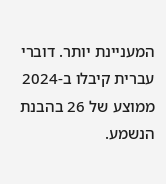המעניינת יותר. דוברי עברית קיבלו ב-2024 ממוצע של 26 בהבנת הנשמע.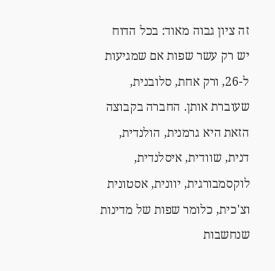זה ציון גבוה מאוד: בכל הדוח יש רק עשר שפות אם שמגיעות ל-26, ורק אחת, סלובנית, שעוברת אותן. החברה בקבוצה הזאת היא גרמנית, הולנדית, דנית, שוודית, איסלנדית, לוקסמבורגית, יוונית, אסטונית וצ'כית, כלומר שפות של מדינות שנחשבות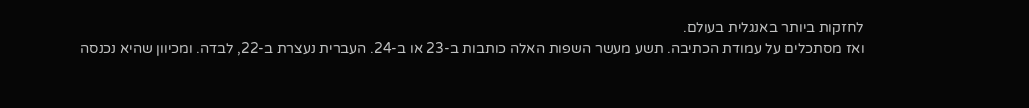לחזקות ביותר באנגלית בעולם.
ואז מסתכלים על עמודת הכתיבה. תשע מעשר השפות האלה כותבות ב-23 או ב-24. העברית נעצרת ב-22, לבדה. ומכיוון שהיא נכנסה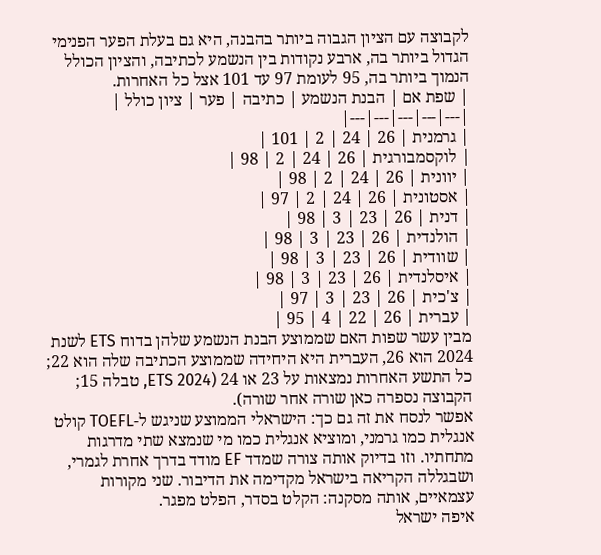לקבוצה עם הציון הגבוה ביותר בהבנה, היא גם בעלת הפער הפנימי הגדול ביותר בה, ארבע נקודות בין הנשמע לכתיבה, והציון הכולל הנמוך ביותר בה, 95 לעומת 97 עד 101 אצל כל האחרות.
| שפת אם | הבנת הנשמע | כתיבה | פער | ציון כולל |
|---|---|---|---|---|
| גרמנית | 26 | 24 | 2 | 101 |
| לוקסמבורגית | 26 | 24 | 2 | 98 |
| יוונית | 26 | 24 | 2 | 98 |
| אסטונית | 26 | 24 | 2 | 97 |
| דנית | 26 | 23 | 3 | 98 |
| הולנדית | 26 | 23 | 3 | 98 |
| שוודית | 26 | 23 | 3 | 98 |
| איסלנדית | 26 | 23 | 3 | 98 |
| צ'כית | 26 | 23 | 3 | 97 |
| עברית | 26 | 22 | 4 | 95 |
מבין עשר שפות האם שממוצע הבנת הנשמע שלהן בדוח ETS לשנת 2024 הוא 26, העברית היא היחידה שממוצע הכתיבה שלה הוא 22; כל התשע האחרות נמצאות על 23 או 24 (ETS 2024, טבלה 15; הקבוצה נספרה כאן שורה אחר שורה).
אפשר לנסח את זה גם כך: הישראלי הממוצע שניגש ל-TOEFL קולט אנגלית כמו גרמני, ומוציא אנגלית כמו מי שנמצא שתי מדרגות מתחתיו. וזו בדיוק אותה צורה שמדד EF מודד בדרך אחרת לגמרי, ושבגללה הקריאה בישראל מקדימה את הדיבור. שני מקורות עצמאיים, אותה מסקנה: הקלט בסדר, הפלט מפגר.
איפה ישראל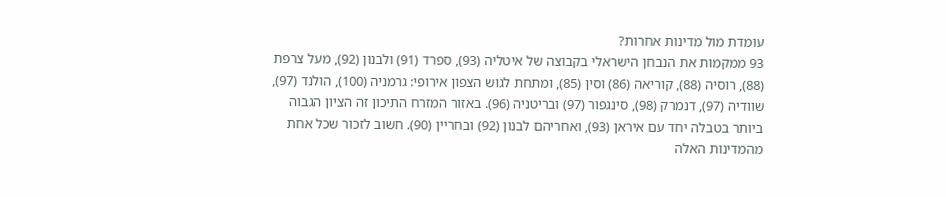עומדת מול מדינות אחרות?
93 ממקמות את הנבחן הישראלי בקבוצה של איטליה (93), ספרד (91) ולבנון (92), מעל צרפת (88), רוסיה (88), קוריאה (86) וסין (85), ומתחת לגוש הצפון אירופי: גרמניה (100), הולנד (97), שוודיה (97), דנמרק (98), סינגפור (97) ובריטניה (96). באזור המזרח התיכון זה הציון הגבוה ביותר בטבלה יחד עם איראן (93), ואחריהם לבנון (92) ובחריין (90). חשוב לזכור שכל אחת מהמדינות האלה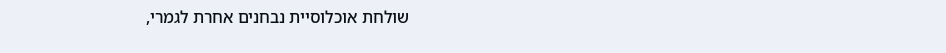שולחת אוכלוסיית נבחנים אחרת לגמרי,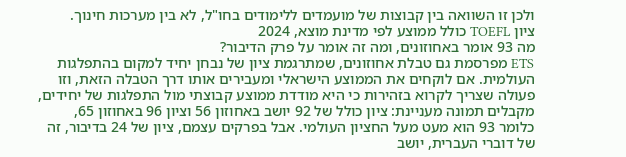ולכן זו השוואה בין קבוצות של מועמדים ללימודים בחו"ל, לא בין מערכות חינוך.
ציון TOEFL כולל ממוצע לפי מדינת מוצא, 2024
מה 93 אומר באחוזונים, ומה זה אומר על פרק הדיבור?
ETS מפרסמת גם טבלת אחוזונים, שמתרגמת ציון של נבחן יחיד למקום בהתפלגות העולמית. אם לוקחים את הממוצע הישראלי ומעבירים אותו דרך הטבלה הזאת, וזו פעולה שצריך לקרוא בזהירות כי היא מודדת ממוצע קבוצתי מול התפלגות של יחידים, מקבלים תמונה מעניינת: ציון כולל של 92 יושב באחוזון 56 וציון 96 באחוזון 65, כלומר 93 הוא מעט מעל החציון העולמי. אבל בפרקים עצמם, ציון של 24 בדיבור, זה של דוברי העברית, יושב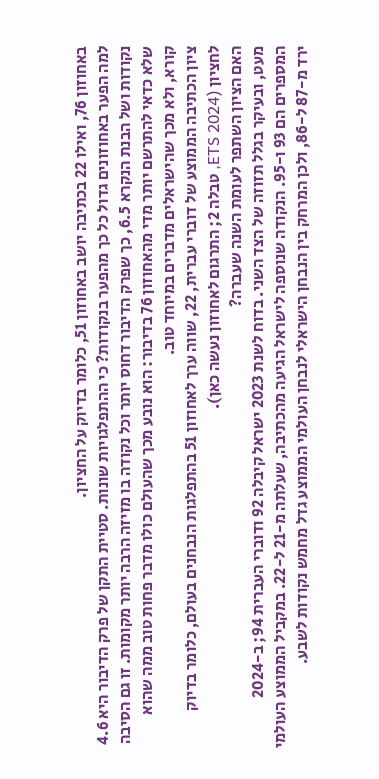באחוזון 76, ואילו 22 בכתיבה יושב באחוזון 51, כלומר בדיוק על החציון.
למה הפער באחוזונים גדול כל כך מהפער בנקודות? כי ההתפלגויות שונות. סטיית התקן של פרק הדיבור היא 4.6 נקודות ושל הבנת הנקרא 6.5, כך שפרק הדיבור דחוס יותר וכל נקודה בו מזיזה הרבה יותר מקומות. זו גם הסיבה שלא כדאי להתרשם יותר מדי מהאחוזון 76 בדיבור: הוא נובע מכך שהעולם כולו מדבר פחות טוב ממה שהוא קורא, ולא מכך שהישראלים מדברים במיוחד טוב.
ציון הכתיבה הממוצע של דוברי עברית, 22, שווה ערך לאחוזון 51 בהתפלגות הנבחנים בעולם, כלומר בדיוק לחציון (ETS 2024, טבלה 2; התרגום לאחוזון נעשה כאן).
האם הציון השתפר לעומת השנה שעברה?
מעט, ובעיקר בגלל תזוזה של הצד השני. בדוח לשנת 2023 ישראל קיבלה 92 ודוברי העברית 94; ב-2024 המספרים הם 93 ו-95. הנקודה שנוספה לישראל הגיעה מהכתיבה, שעלתה מ-21 ל-22. במקביל הממוצע העולמי ירד מ-87 ל-86, ולכן המרחק בין הנבחן הישראלי לנבחן העולמי הממוצע גדל מחמש נקודות לשבע.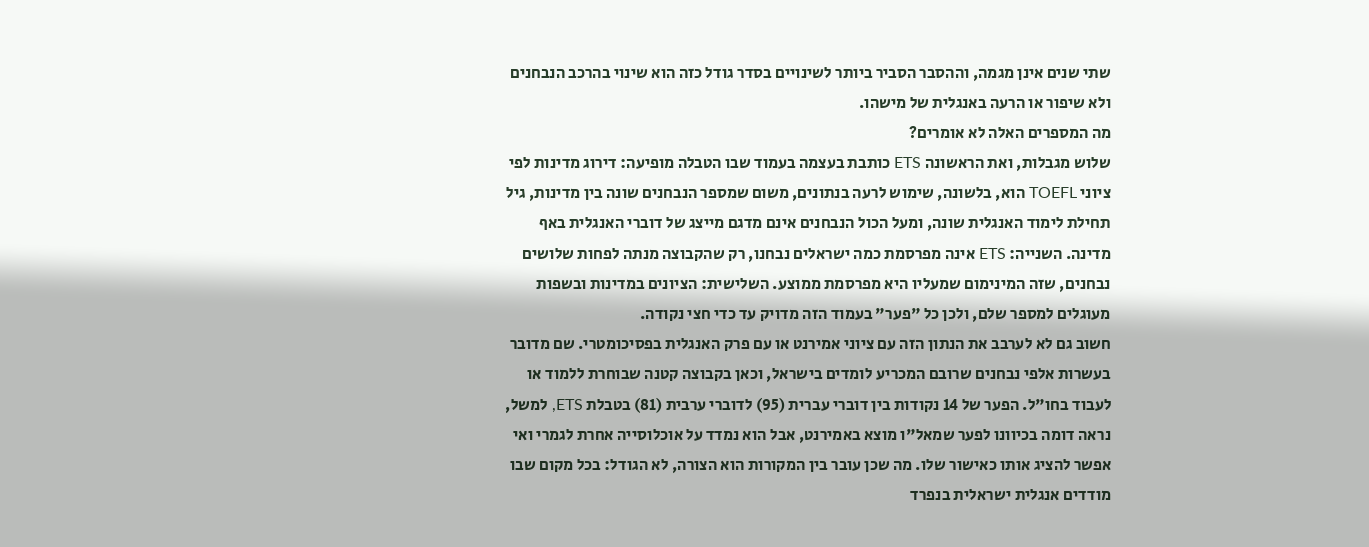שתי שנים אינן מגמה, וההסבר הסביר ביותר לשינויים בסדר גודל כזה הוא שינוי בהרכב הנבחנים ולא שיפור או הרעה באנגלית של מישהו.
מה המספרים האלה לא אומרים?
שלוש מגבלות, ואת הראשונה ETS כותבת בעצמה בעמוד שבו הטבלה מופיעה: דירוג מדינות לפי ציוני TOEFL הוא, בלשונה, שימוש לרעה בנתונים, משום שמספר הנבחנים שונה בין מדינות, גיל תחילת לימוד האנגלית שונה, ומעל הכול הנבחנים אינם מדגם מייצג של דוברי האנגלית באף מדינה. השנייה: ETS אינה מפרסמת כמה ישראלים נבחנו, רק שהקבוצה מנתה לפחות שלושים נבחנים, שזה המינימום שמעליו היא מפרסמת ממוצע. השלישית: הציונים במדינות ובשפות מעוגלים למספר שלם, ולכן כל "פער" בעמוד הזה מדויק עד כדי חצי נקודה.
חשוב גם לא לערבב את הנתון הזה עם ציוני אמירנט או עם פרק האנגלית בפסיכומטרי. שם מדובר בעשרות אלפי נבחנים שרובם המכריע לומדים בישראל, וכאן בקבוצה קטנה שבוחרת ללמוד או לעבוד בחו"ל. הפער של 14 נקודות בין דוברי עברית (95) לדוברי ערבית (81) בטבלת ETS, למשל, נראה דומה בכיוונו לפער שמאל"ו מוצא באמירנט, אבל הוא נמדד על אוכלוסייה אחרת לגמרי ואי אפשר להציג אותו כאישור שלו. מה שכן עובר בין המקורות הוא הצורה, לא הגודל: בכל מקום שבו מודדים אנגלית ישראלית בנפרד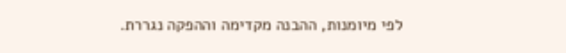לפי מיומנות, ההבנה מקדימה וההפקה נגררת.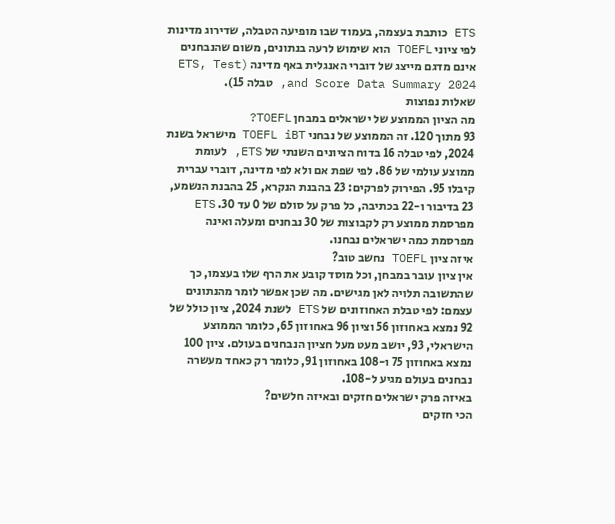ETS כותבת בעצמה, בעמוד שבו מופיעה הטבלה, שדירוג מדינות לפי ציוני TOEFL הוא שימוש לרעה בנתונים, משום שהנבחנים אינם מדגם מייצג של דוברי האנגלית באף מדינה (ETS, Test and Score Data Summary 2024, טבלה 15).
שאלות נפוצות
מה הציון הממוצע של ישראלים במבחן TOEFL?
93 מתוך 120. זה הממוצע של נבחני TOEFL iBT מישראל בשנת 2024, לפי טבלה 16 בדוח הציונים השנתי של ETS, לעומת ממוצע עולמי של 86. לפי שפת אם ולא לפי מדינה, דוברי עברית קיבלו 95. הפירוק לפרקים: 23 בהבנת הנקרא, 25 בהבנת הנשמע, 23 בדיבור ו-22 בכתיבה, כל פרק על סולם של 0 עד 30. ETS מפרסמת ממוצע רק לקבוצות של 30 נבחנים ומעלה ואינה מפרסמת כמה ישראלים נבחנו.
איזה ציון TOEFL נחשב טוב?
אין ציון עובר במבחן, וכל מוסד קובע את הרף שלו בעצמו, כך שהתשובה תלויה לאן מגישים. מה שכן אפשר לומר מהנתונים עצמם: לפי טבלת האחוזונים של ETS לשנת 2024, ציון כולל של 92 נמצא באחוזון 56 וציון 96 באחוזון 65, כלומר הממוצע הישראלי, 93, יושב מעט מעל חציון הנבחנים בעולם. ציון 100 נמצא באחוזון 75 ו-108 באחוזון 91, כלומר רק כאחד מעשרה נבחנים בעולם מגיע ל-108.
באיזה פרק ישראלים חזקים ובאיזה חלשים?
הכי חזקים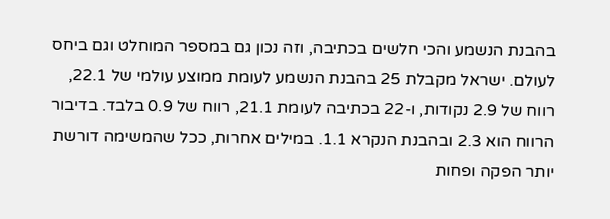בהבנת הנשמע והכי חלשים בכתיבה, וזה נכון גם במספר המוחלט וגם ביחס לעולם. ישראל מקבלת 25 בהבנת הנשמע לעומת ממוצע עולמי של 22.1, רווח של 2.9 נקודות, ו-22 בכתיבה לעומת 21.1, רווח של 0.9 בלבד. בדיבור הרווח הוא 2.3 ובהבנת הנקרא 1.1. במילים אחרות, ככל שהמשימה דורשת יותר הפקה ופחות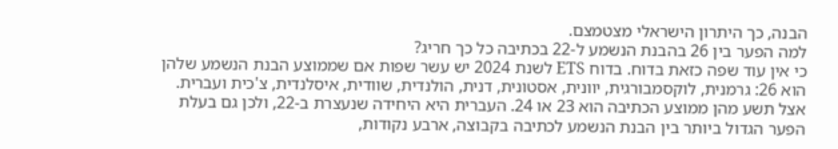הבנה, כך היתרון הישראלי מצטמצם.
למה הפער בין 26 בהבנת הנשמע ל-22 בכתיבה כל כך חריג?
כי אין עוד שפה כזאת בדוח. בדוח ETS לשנת 2024 יש עשר שפות אם שממוצע הבנת הנשמע שלהן הוא 26: גרמנית, לוקסמבורגית, יוונית, אסטונית, דנית, הולנדית, שוודית, איסלנדית, צ'כית ועברית. אצל תשע מהן ממוצע הכתיבה הוא 23 או 24. העברית היא היחידה שנעצרת ב-22, ולכן גם בעלת הפער הגדול ביותר בין הבנת הנשמע לכתיבה בקבוצה, ארבע נקודות,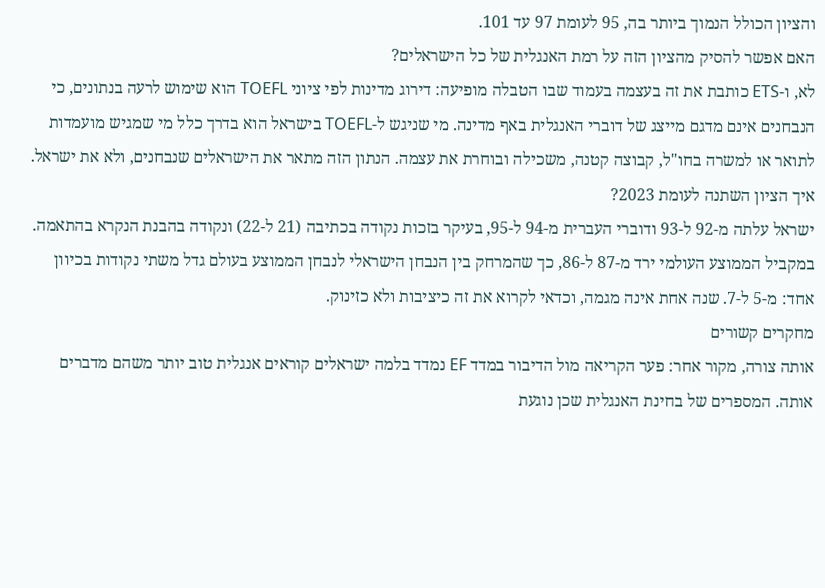והציון הכולל הנמוך ביותר בה, 95 לעומת 97 עד 101.
האם אפשר להסיק מהציון הזה על רמת האנגלית של כל הישראלים?
לא, ו-ETS כותבת את זה בעצמה בעמוד שבו הטבלה מופיעה: דירוג מדינות לפי ציוני TOEFL הוא שימוש לרעה בנתונים, כי הנבחנים אינם מדגם מייצג של דוברי האנגלית באף מדינה. מי שניגש ל-TOEFL בישראל הוא בדרך כלל מי שמגיש מועמדות לתואר או למשרה בחו"ל, קבוצה קטנה, משכילה ובוחרת את עצמה. הנתון הזה מתאר את הישראלים שנבחנים, ולא את ישראל.
איך הציון השתנה לעומת 2023?
ישראל עלתה מ-92 ל-93 ודוברי העברית מ-94 ל-95, בעיקר בזכות נקודה בכתיבה (21 ל-22) ונקודה בהבנת הנקרא בהתאמה. במקביל הממוצע העולמי ירד מ-87 ל-86, כך שהמרחק בין הנבחן הישראלי לנבחן הממוצע בעולם גדל משתי נקודות בכיוון אחד: מ-5 ל-7. שנה אחת אינה מגמה, וכדאי לקרוא את זה כיציבות ולא כזינוק.
מחקרים קשורים
אותה צורה, מקור אחר: פער הקריאה מול הדיבור במדד EF נמדד בלמה ישראלים קוראים אנגלית טוב יותר משהם מדברים אותה. המספרים של בחינת האנגלית שכן נוגעת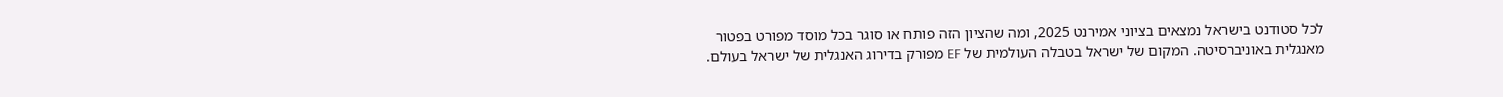לכל סטודנט בישראל נמצאים בציוני אמירנט 2025, ומה שהציון הזה פותח או סוגר בכל מוסד מפורט בפטור מאנגלית באוניברסיטה. המקום של ישראל בטבלה העולמית של EF מפורק בדירוג האנגלית של ישראל בעולם.